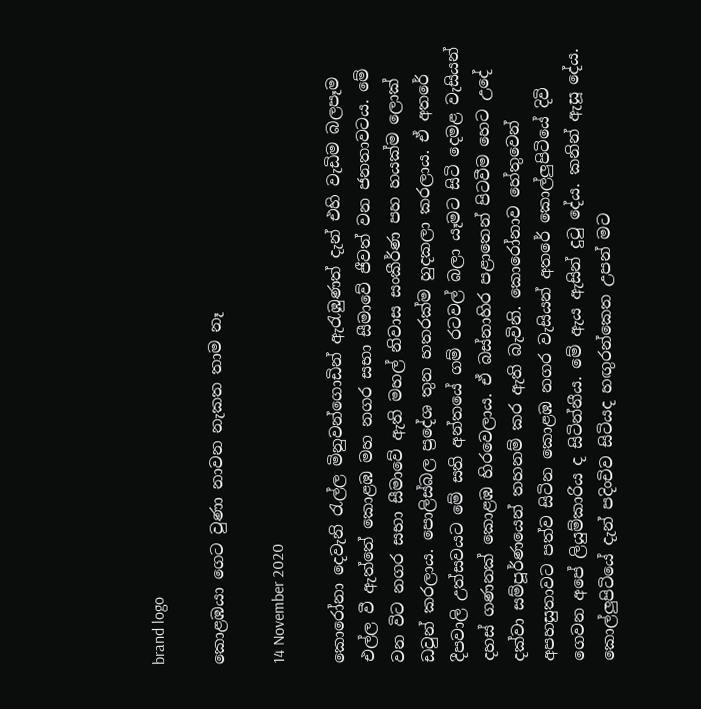brand logo

කොළඹයා ගෙට වුණා නාවන නැකත තාම නෑ

14 November 2020

කොරෝනා දෙවැනි රැල්ල මිනුවන්ගොඩින් ඇරැඹුණත් දැන් එහි වැඩිම බලපෑම එල්ල වී ඇත්තේ කොළඹ මහ නගර සභා සීමාවේ ජීවත් වන ජනතාවටය. මේ වන විට නගර සභා සීමාවේ ඇති මහල් නිවාස සංකීර්ණ පහ හයක්ම ලොක් ඩවුන් කරලාය. පොලිස්බල ප්‍රදේශ තුන හතරක්ම හුදකලා කරලාය. ඒ අතරේ දීපවාලි උත්සවයට මේ සති අන්තයේ ගම් රටවල් බලා යෑමට සිටි දෙමළ වැසියන් දහස් ගණනක් කොළඹ හිරවෙලාය. ඒ බස්නාහිර පළාතෙන් පිටවීම හෙට උදේ දක්වා සම්පූර්ණයෙන් තහනම් කර ඇති බැවිනි. කොරෝනාව හේතුවෙන් අපහසුතාවට පත්ව සිටින කොළඹ නගර වැසියන් අතරේ කොල්ලුපිටියේ දිවි ගෙවන අපේ ලියුම්කාරිය ද සිටින්නීය. මේ ඇය ඇසින් දුටු දේය. කනින් ඇසූ දේය. කොල්ලුපිටියේ දැන් පදිංචිව සිටියද හඟුරන්කෙත උපන් මට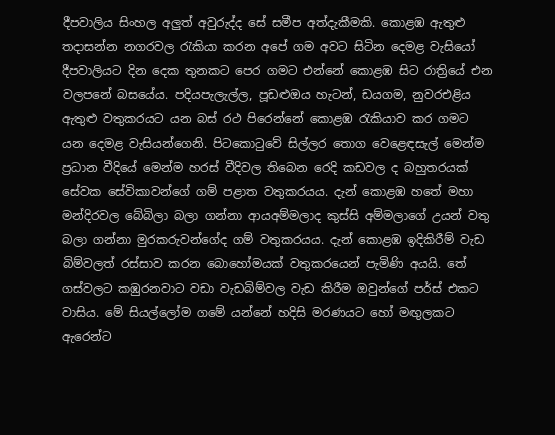දීපවාලිය සිංහල අලුත් අවුරුද්ද සේ සමීප අත්දැකීමකි. කොළඹ ඇතුළු තදාසන්න නගරවල රැකියා කරන අපේ ගම අවට සිටින දෙමළ වැසියෝ දීපවාලියට දින දෙක තුනකට පෙර ගමට එන්නේ කොළඹ සිට රාත්‍රියේ එන වලපනේ බසයේය. පදියපැලැල්ල, පූඩළුඔය හැටන්, ඩයගම, නුවරඑළිය ඇතුළු වතුකරයට යන බස් රථ පිරෙන්නේ කොළඹ රැකියාව කර ගමට යන දෙමළ වැසියන්ගෙනි. පිටකොටුවේ සිල්ලර තොග වෙළෙඳසැල් මෙන්ම ප්‍රධාන වීදියේ මෙන්ම හරස් වීදිවල තිබෙන රෙදි කඩවල ද බහුතරයක් සේවක සේවිකාවන්ගේ ගම් පළාත වතුකරයය. දැන් කොළඹ හතේ මහා මන්දිරවල බේබිලා බලා ගන්නා ආයඅම්මලාද කුස්සි අම්මලාගේ උයන් වතු බලා ගන්නා මුරකරුවන්ගේද ගම් වතුකරයය. දැන් කොළඹ ඉදිකිරීම් වැඩ බිම්වලත් රස්සාව කරන බොහෝමයක් වතුකරයෙන් පැමිණි අයයි. තේ ගස්වලට කඹුරනවාට වඩා වැඩබිම්වල වැඩ කිරීම ඔවුන්ගේ පර්ස් එකට වාසිය. මේ සියල්ලෝම ගමේ යන්නේ හදිසි මරණයට හෝ මඟුලකට ඇරෙන්ට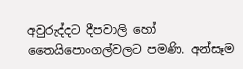අවුරුද්දට දීපවාලි හෝ තෛයිපොංගල්වලට පමණි. අන්සෑම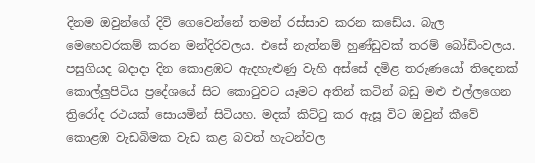දිනම ඔවුන්ගේ දිවි ගෙවෙන්නේ තමන් රස්සාව කරන කඩේය. බැල මෙහෙවරකම් කරන මන්දිරවලය. එසේ නැත්නම් හුණ්ඩුවක් තරම් බෝඩිංවලය. පසුගියද බදාදා දින කොළඹට ඇදහැළුණු වැහි අස්සේ දමිළ තරුණයෝ තිදෙනක් කොල්ලුපිටිය ප්‍රදේශයේ සිට කොටුවට යෑමට අතින් කටින් බඩු මළු එල්ලගෙන ත්‍රිරෝද රථයක් සොයමින් සිටියහ. මදක් කිට්ටු කර ඇසූ විට ඔවුන් කීවේ කොළඹ වැඩබිමක වැඩ කළ බවත් හැටන්වල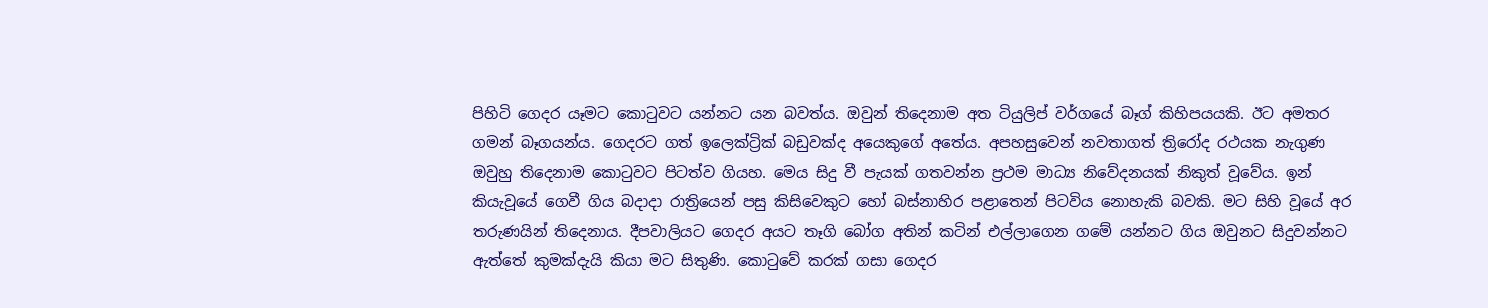පිහිටි ගෙදර යෑමට කොටුවට යන්නට යන බවත්ය. ඔවුන් තිදෙනාම අත ටියුලිප් වර්ගයේ බෑග් කිහිපයයකි. ඊට අමතර ගමන් බෑගයන්ය. ගෙදරට ගත් ඉලෙක්ට්‍රික් බඩුවක්ද අයෙකුගේ අතේය. අපහසුවෙන් නවතාගත් ත්‍රිරෝද රථයක නැගුණ ඔවුහු තිදෙනාම කොටුවට පිටත්ව ගියහ. මෙය සිදු වී පැයක් ගතවන්න ප්‍රථම මාධ්‍ය නිවේදනයක් නිකුත් වූවේය. ඉන් කියැවූයේ ගෙවී ගිය බදාදා රාත්‍රියෙන් පසු කිසිවෙකුට හෝ බස්නාහිර පළාතෙන් පිටවිය නොහැකි බවකි. මට සිහි වූයේ අර තරුණයින් තිදෙනාය. දීපවාලියට ගෙදර අයට තෑගි බෝග අතින් කටින් එල්ලාගෙන ගමේ යන්නට ගිය ඔවුනට සිදුවන්නට ඇත්තේ කුමක්දැයි කියා මට සිතුණි. කොටුවේ කරක් ගසා ගෙදර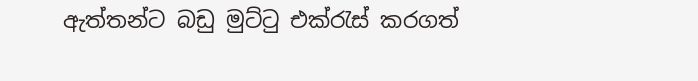ඇත්තන්ට බඩු මුට්ටු එක්රැස් කරගත්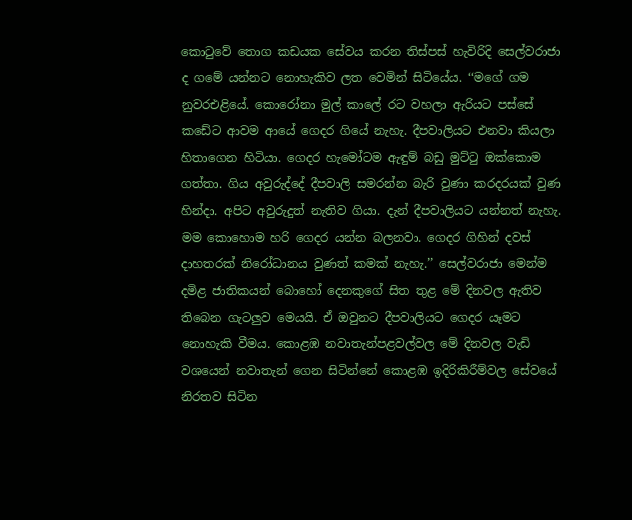කොටුවේ තොග කඩයක සේවය කරන තිස්පස් හැවිරිදි සෙල්වරාජා ද ගමේ යන්නට නොහැකිව ලත වෙමින් සිටියේය. ‘‘මගේ ගම නුවරඑළියේ. කොරෝනා මුල් කාලේ රට වහලා ඇරියට පස්සේ කඩේට ආවම ආයේ ගෙදර ගියේ නැහැ. දීපවාලියට එනවා කියලා හිතාගෙන හිටියා. ගෙදර හැමෝටම ඇඳුම් බඩු මුට්ටු ඔක්කොම ගත්තා. ගිය අවුරුද්දේ දීපවාලි සමරන්න බැරි වුණා කරදරයක් වුණ හින්දා. අපිට අවුරුදුත් නැතිව ගියා. දැන් දීපවාලියට යන්නත් නැහැ. මම කොහොම හරි ගෙදර යන්න බලනවා. ගෙදර ගිහින් දවස් දාහතරක් නිරෝධානය වුණත් කමක් නැහැ.’’ සෙල්වරාජා මෙන්ම දමිළ ජාතිකයන් බොහෝ දෙනකුගේ සිත තුළ මේ දිනවල ඇතිව තිබෙන ගැටලුව මෙයයි. ඒ ඔවුනට දීපවාලියට ගෙදර යෑමට නොහැකි වීමය. කොළඹ නවාතැන්පළවල්වල මේ දිනවල වැඩි වශයෙන් නවාතැන් ගෙන සිටින්නේ කොළඹ ඉදිරිකිරීම්වල සේවයේ නිරතව සිටින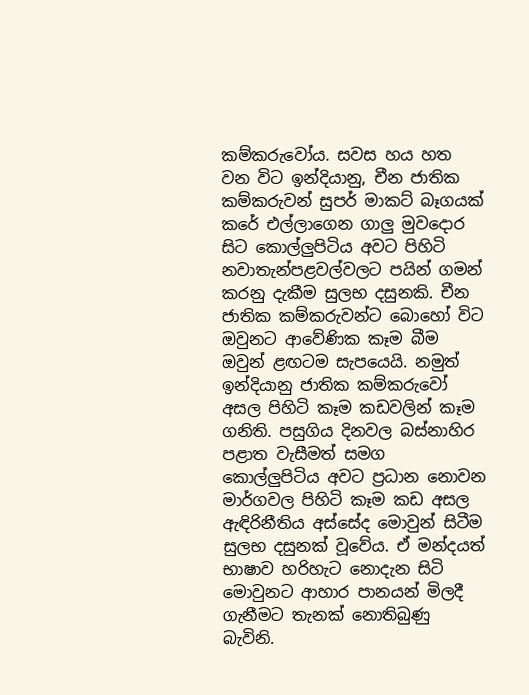කම්කරුවෝය. සවස හය හත වන විට ඉන්දියානු, චීන ජාතික කම්කරුවන් සුපර් මාකට් බෑගයක් කරේ එල්ලාගෙන ගාලු මුවදොර සිට කොල්ලුපිටිය අවට පිහිටි නවාතැන්පළවල්වලට පයින් ගමන් කරනු දැකීම සුලභ දසුනකි. චීන ජාතික කම්කරුවන්ට බොහෝ විට ඔවුනට ආවේණික කෑම බීම ඔවුන් ළඟටම සැපයෙයි. නමුත් ඉන්දියානු ජාතික කම්කරුවෝ අසල පිහිටි කෑම කඩවලින් කෑම ගනිති. පසුගිය දිනවල බස්නාහිර පළාත වැසීමත් සමග කොල්ලුපිටිය අවට ප්‍රධාන නොවන මාර්ගවල පිහිටි කෑම කඩ අසල ඇඳිරිනීතිය අස්සේද මොවුන් සිටීම සුලභ දසුනක් වූවේය. ඒ මන්දයත් භාෂාව හරිහැට නොදැන සිටි මොවුනට ආහාර පානයන් මිලදී ගැනීමට තැනක් නොතිබුණු බැවිනි.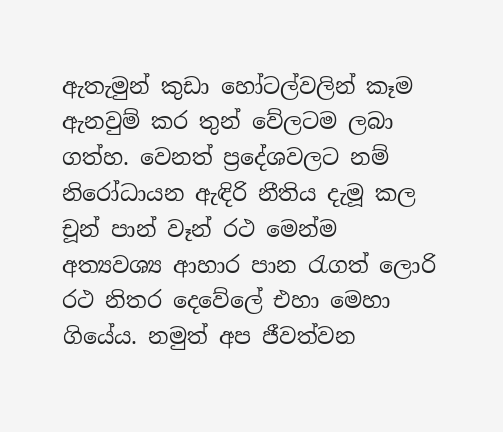ඇතැමුන් කුඩා හෝටල්වලින් කෑම ඇනවුම් කර තුන් වේලටම ලබා ගත්හ. වෙනත් ප්‍රදේශවලට නම් නිරෝධායන ඇඳිරි නීතිය දැමූ කල චූන් පාන් වෑන් රථ මෙන්ම අත්‍යවශ්‍ය ආහාර පාන රැගත් ලොරි රථ නිතර දෙවේලේ එහා මෙහා ගියේය. නමුත් අප ජීවත්වන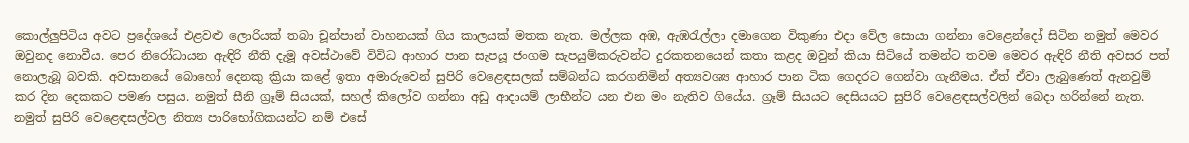කොල්ලුපිටිය අවට ප්‍රදේශයේ එළවළු ලොරියක් තබා චූන්පාන් වාහනයක් ගිය කාලයක් මතක නැත. මල්ලක අඹ, ඇඹරැල්ලා දමාගෙන විකුණා එදා වේල සොයා ගන්නා වෙළෙන්දෝ සිටින නමුත් මෙවර ඔවුනද නොවීය. පෙර නිරෝධායන ඇඳිරි නීති දැමූ අවස්ථාවේ විවිධ ආහාර පාන සැපයූ ජංගම සැපයුම්කරුවන්ට දුරකතනයෙන් කතා කළද ඔවුන් කියා සිටියේ තමන්ට තවම මෙවර ඇඳිරි නීති අවසර පත් නොලැබූ බවකි. අවසානයේ බොහෝ දෙනකු ක්‍රියා කළේ ඉතා අමාරුවෙන් සුපිරි වෙළෙඳසලක් සම්බන්ධ කරගනිමින් අත්‍යවශ්‍ය ආහාර පාන ටික ගෙදරට ගෙන්වා ගැනීමය. ඒත් ඒවා ලැබුණෙත් ඇනවුම් කර දින දෙකකට පමණ පසුය. නමුත් සීනි ග්‍රෑම් සියයක්, සහල් කිලෝව ගන්නා අඩු ආදායම් ලාභීන්ට යන එන මං නැතිව ගියේය. ග්‍රෑම් සියයට දෙසියයට සුපිරි වෙළෙඳසල්වලින් බෙදා හරින්නේ නැත. නමුත් සුපිරි වෙළෙඳසල්වල නිත්‍ය පාරිභෝගිකයන්ට නම් එසේ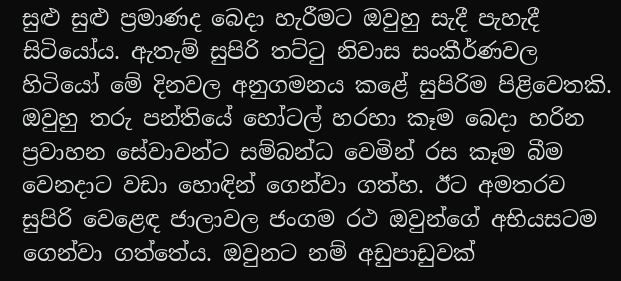සුළු සුළු ප්‍රමාණද බෙදා හැරීමට ඔවුහු සැදී පැහැදී සිටියෝය. ඇතැම් සුපිරි තට්ටු නිවාස සංකීර්ණවල හිටියෝ මේ දිනවල අනුගමනය කළේ සුපිරිම පිළිවෙතකි. ඔවුහු තරු පන්තියේ හෝටල් හරහා කෑම බෙදා හරින ප්‍රවාහන සේවාවන්ට සම්බන්ධ වෙමින් රස කෑම බීම වෙනදාට වඩා හොඳින් ගෙන්වා ගත්හ. ඊට අමතරව සුපිරි වෙළෙඳ ජාලාවල ජංගම රථ ඔවුන්ගේ අභියසටම ගෙන්වා ගත්තේය. ඔවුනට නම් අඩුපාඩුවක්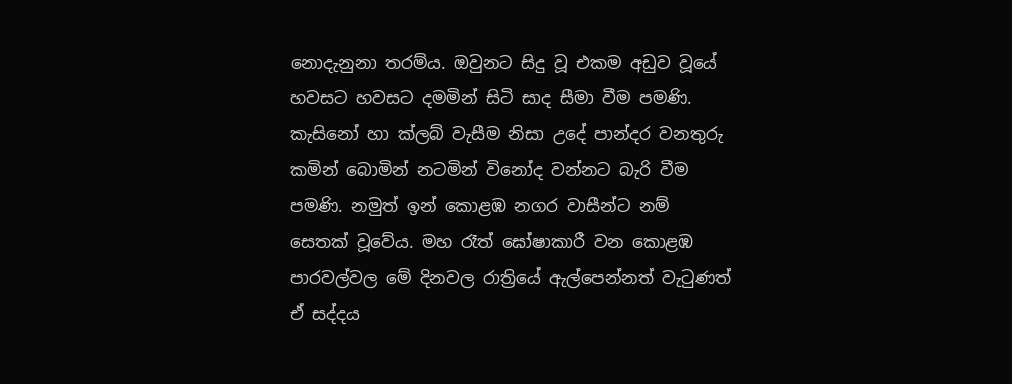නොදැනුනා තරම්ය. ඔවුනට සිදු වූ එකම අඩුව වූයේ හවසට හවසට දමමින් සිටි සාද සීමා වීම පමණි. කැසිනෝ හා ක්ලබ් වැසීම නිසා උදේ පාන්දර වනතුරු කමින් බොමින් නටමින් විනෝද වන්නට බැරි වීම පමණි. නමුත් ඉන් කොළඹ නගර වාසීන්ට නම් සෙතක් වූවේය. මහ රෑත් ඝෝෂාකාරී වන කොළඹ පාරවල්වල මේ දිනවල රාත්‍රියේ ඇල්පෙන්නත් වැටුණත් ඒ සද්දය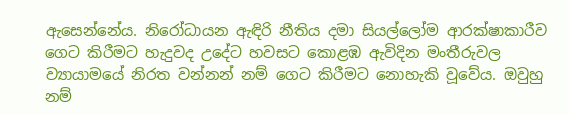ඇසෙන්නේය. නිරෝධායන ඇඳිරි නීතිය දමා සියල්ලෝම ආරක්ෂාකාරීව ගෙට කිරීමට හැදුවද උදේට හවසට කොළඹ ඇවිදින මංතීරුවල ව්‍යායාමයේ නිරත වන්නන් නම් ගෙට කිරීමට නොහැකි වූවේය. ඔවුහු නම්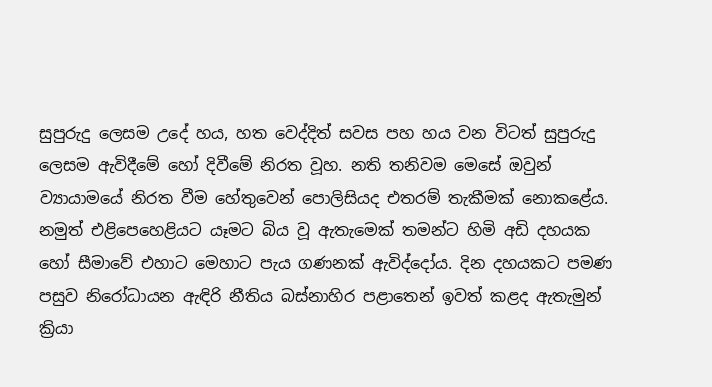සුපුරුදු ලෙසම උදේ හය, හත වෙද්දිත් සවස පහ හය වන විටත් සුපුරුදු ලෙසම ඇවිදීමේ හෝ දිවීමේ නිරත වූහ. නති තනිවම මෙසේ ඔවුන් ව්‍යායාමයේ නිරත වීම හේතුවෙන් පොලිසියද එතරම් තැකීමක් නොකළේය. නමුත් එළිපෙහෙළියට යෑමට බිය වූ ඇතැමෙක් තමන්ට හිමි අඩි දහයක හෝ සීමාවේ එහාට මෙහාට පැය ගණනක් ඇවිද්දෝය. දින දහයකට පමණ පසුව නිරෝධායන ඇඳිරි නීතිය බස්නාහිර පළාතෙන් ඉවත් කළද ඇතැමුන් ක්‍රියා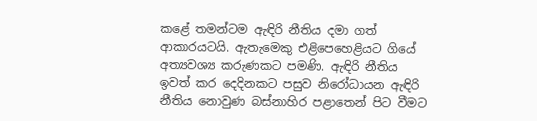කළේ තමන්ටම ඇඳිරි නීතිය දමා ගත් ආකාරයටයි. ඇතැමෙකු එළිපෙහෙළියට ගියේ අත්‍යවශ්‍ය කරුණකට පමණි. ඇඳිරි නීතිය ඉවත් කර දෙදිනකට පසුව නිරෝධායන ඇඳිරි නීතිය නොවුණ බස්නාහිර පළාතෙන් පිට වීමට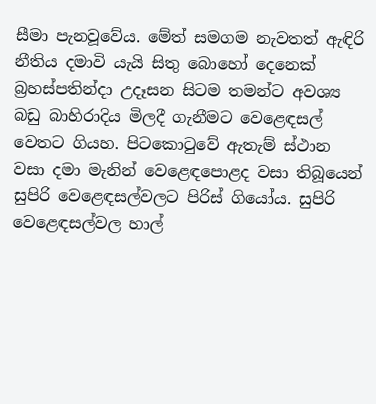සීමා පැනවූවේය. මේත් සමගම නැවතත් ඇඳිරි නීතිය දමාවි යැයි සිතු බොහෝ දෙනෙක් බ්‍රහස්පතින්දා උදෑසන සිටම තමන්ට අවශ්‍ය බඩු බාහිරාදිය මිලදී ගැනීමට වෙළෙඳසල් වෙතට ගියහ. පිටකොටුවේ ඇතැම් ස්ථාන වසා දමා මැනින් වෙළෙඳපොළද වසා තිබූයෙන් සුපිරි වෙළෙඳසල්වලට පිරිස් ගියෝය. සුපිරි වෙළෙඳසල්වල හාල්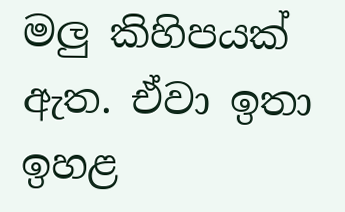මලු කිහිපයක් ඇත. ඒවා ඉතා ඉහළ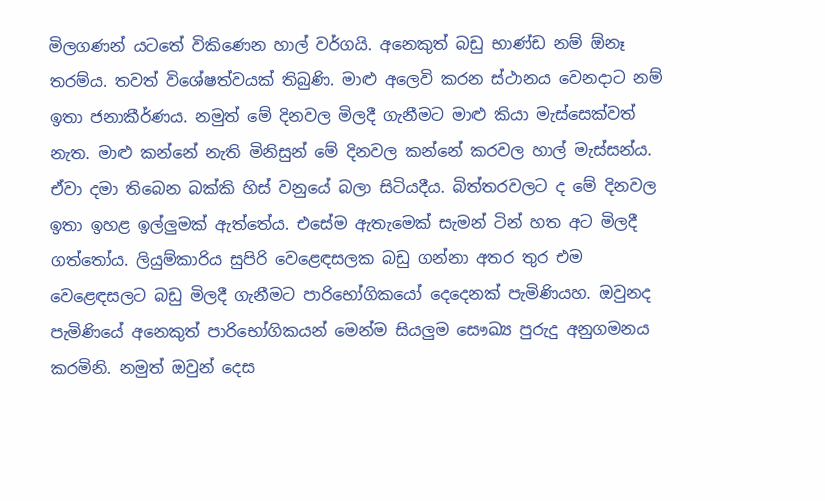මිලගණන් යටතේ විකිණෙන හාල් වර්ගයි. අනෙකුත් බඩු භාණ්ඩ නම් ඕනෑ තරම්ය. තවත් විශේෂත්වයක් තිබුණි. මාළු අලෙවි කරන ස්ථානය වෙනදාට නම් ඉතා ජනාකීර්ණය. නමුත් මේ දිනවල මිලදී ගැනීමට මාළු කියා මැස්සෙක්වත් නැත. මාළු කන්නේ නැති මිනිසුන් මේ දිනවල කන්නේ කරවල හාල් මැස්සන්ය. ඒවා දමා තිබෙන බක්කි හිස් වනුයේ බලා සිටියදීය. බිත්තරවලට ද මේ දිනවල ඉතා ඉහළ ඉල්ලුමක් ඇත්තේය. එසේම ඇතැමෙක් සැමන් ටින් හත අට මිලදී ගත්තෝය. ලියුම්කාරිය සුපිරි වෙළෙඳසලක බඩු ගන්නා අතර තුර එම වෙළෙඳසලට බඩු මිලදී ගැනීමට පාරිභෝගිකයෝ දෙදෙනක් පැමිණියහ. ඔවුනද පැමිණියේ අනෙකුත් පාරිභෝගිකයන් මෙන්ම සියලුම සෞඛ්‍ය පුරුදු අනුගමනය කරමිනි. නමුත් ඔවුන් දෙස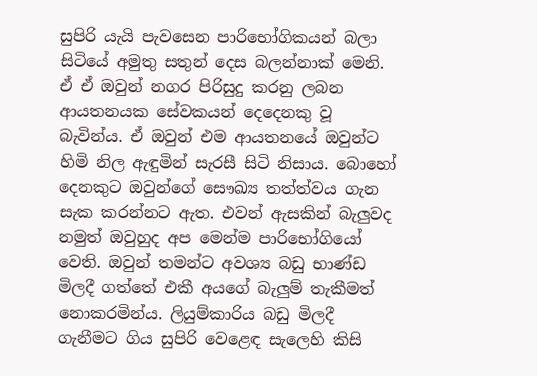සුපිරි යැයි පැවසෙන පාරිභෝගිකයන් බලා සිටියේ අමුතු සතුන් දෙස බලන්නාක් මෙනි. ඒ ඒ ඔවුන් නගර පිරිසුදු කරනු ලබන ආයතනයක සේවකයන් දෙදෙනකු වූ බැවින්ය. ඒ ඔවුන් එම ආයතනයේ ඔවුන්ට හිමි නිල ඇඳුමින් සැරසී සිටි නිසාය. බොහෝ දෙනකුට ඔවුන්ගේ සෞඛ්‍ය තත්ත්වය ගැන සැක කරන්නට ඇත. එවන් ඇසකින් බැලුවද නමුත් ඔවුහුද අප මෙන්ම පාරිභෝගියෝ වෙති. ඔවුන් තමන්ට අවශ්‍ය බඩු භාණ්ඩ මිලදී ගත්තේ එකී අයගේ බැලුම් තැකීමත් නොකරමින්ය. ලියුම්කාරිය බඩු මිලදී ගැනීමට ගිය සුපිරි වෙළෙඳ සැලෙහි කිසි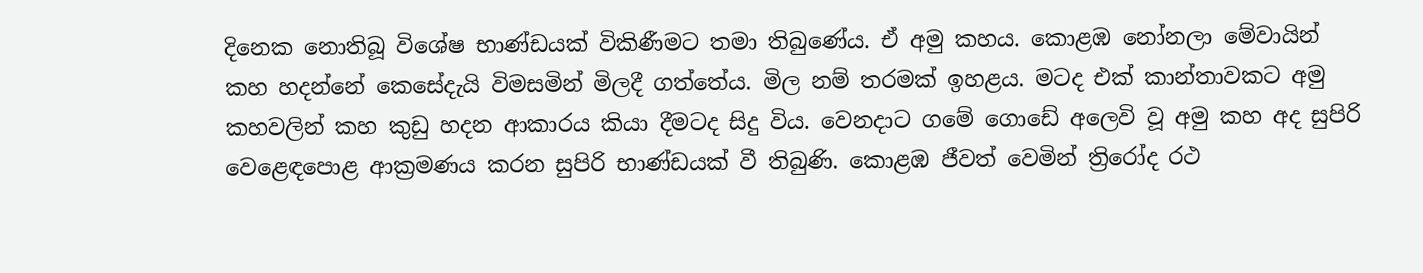දිනෙක නොතිබූ විශේෂ භාණ්ඩයක් විකිණීමට තමා තිබුණේය. ඒ අමු කහය. කොළඹ නෝනලා මේවායින් කහ හදන්නේ කෙසේදැයි විමසමින් මිලදී ගත්තේය. මිල නම් තරමක් ඉහළය. මටද එක් කාන්තාවකට අමු කහවලින් කහ කුඩු හදන ආකාරය කියා දීමටද සිදු විය. වෙනදාට ගමේ ගොඩේ අලෙවි වූ අමු කහ අද සුපිරි වෙළෙඳපොළ ආක්‍රමණය කරන සුපිරි භාණ්ඩයක් වී තිබුණි. කොළඹ ජීවත් වෙමින් ත්‍රිරෝද රථ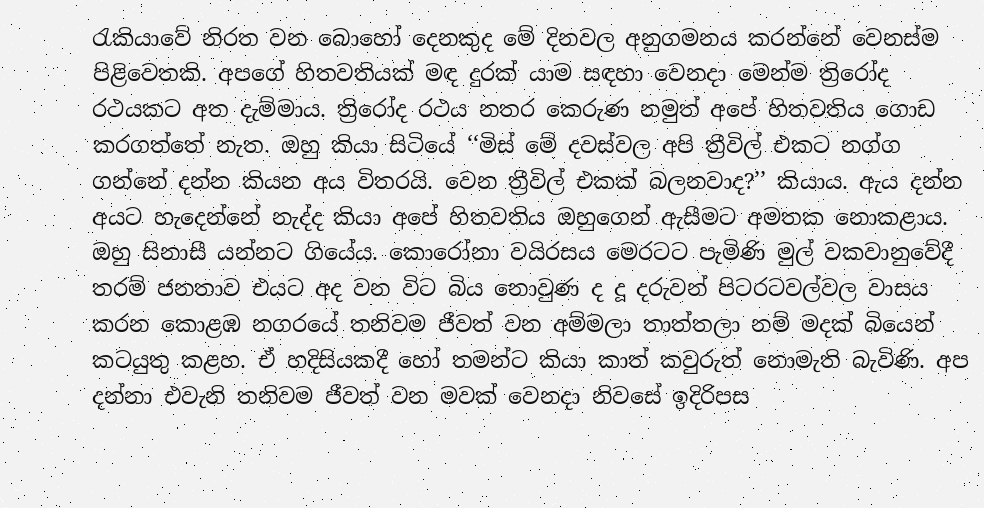රැකියාවේ නිරත වන බොහෝ දෙනකුද මේ දිනවල අනුගමනය කරන්නේ වෙනස්ම පිළිවෙතකි. අපගේ හිතවතියක් මඳ දුරක් යාම සඳහා වෙනදා මෙන්ම ත්‍රිරෝද රථයකට අත දැම්මාය. ත්‍රිරෝද රථය නතර කෙරුණ නමුත් අපේ හිතවතිය ගොඩ කරගත්තේ නැත. ඔහු කියා සිටියේ ‘‘මිස් මේ දවස්වල අපි ත්‍රීවිල් එකට නග්ග ගන්නේ දන්න කියන අය විතරයි. වෙන ත්‍රීවිල් එකක් බලනවාද?’’ කියාය. ඇය දන්න අයට හැදෙන්නේ නැද්ද කියා අපේ හිතවතිය ඔහුගෙන් ඇසීමට අමතක නොකළාය. ඔහු සිනාසී යන්නට ගියේය. කොරෝනා වයිරසය මෙරටට පැමිණි මුල් වකවානුවේදී තරම් ජනතාව එයට අද වන විට බිය නොවුණ ද දූ දරුවන් පිටරටවල්වල වාසය කරන කොළඹ නගරයේ තනිවම ජීවත් වන අම්මලා තාත්තලා නම් මදක් බියෙන් කටයුතු කළහ. ඒ හදිසියකදී හෝ තමන්ට කියා කාත් කවුරුත් නොමැති බැවිණි. අප දන්නා එවැනි තනිවම ජීවත් වන මවක් වෙනදා නිවසේ ඉදිරිපස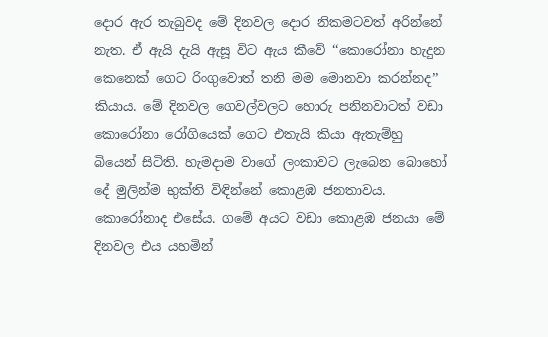දොර ඇර තැබුවද මේ දිනවල දොර නිකමටවත් අරින්නේ නැත. ඒ ඇයි දැයි ඇසූ විට ඇය කීවේ ‘‘කොරෝනා හැදුන කෙනෙක් ගෙට රිංගුවොත් තනි මම මොනවා කරන්නද’’ කියාය. මේ දිනවල ගෙවල්වලට හොරු පනිනවාටත් වඩා කොරෝනා රෝගියෙක් ගෙට එතැයි කියා ඇතැම්හු බියෙන් සිටිති. හැමදාම වාගේ ලංකාවට ලැබෙන බොහෝ දේ මුලින්ම භුක්ති විඳින්නේ කොළඹ ජනතාවය. කොරෝනාද එසේය. ගමේ අයට වඩා කොළඹ ජනයා මේ දිනවල එය යහමින්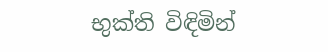භුක්ති විඳිමින්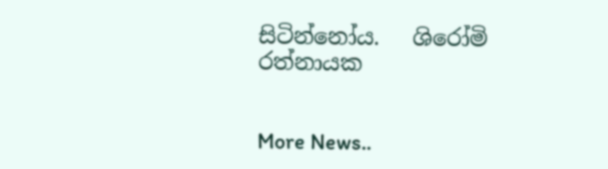සිටින්නෝය.   ශිරෝමි රත්නායක


More News..